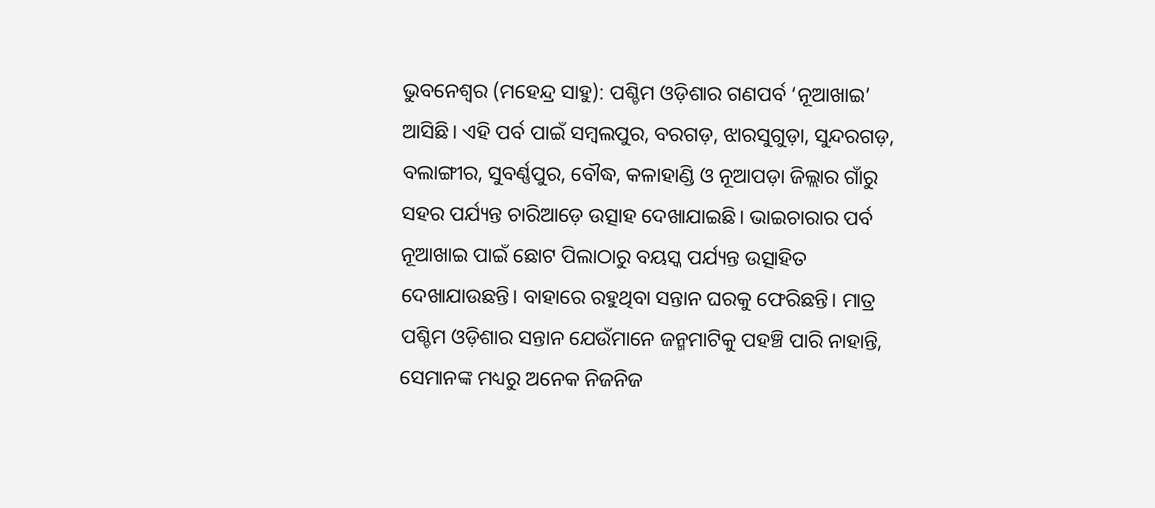ଭୁବନେଶ୍ବର (ମହେନ୍ଦ୍ର ସାହୁ): ପଶ୍ଚିମ ଓଡ଼ିଶାର ଗଣପର୍ବ ‘ନୂଆଖାଇ’ ଆସିଛି। ଏହି ପର୍ବ ପାଇଁ ସମ୍ବଲପୁର, ବରଗଡ଼, ଝାରସୁଗୁଡ଼ା, ସୁନ୍ଦରଗଡ଼, ବଲାଙ୍ଗୀର, ସୁବର୍ଣ୍ଣପୁର, ବୌଦ୍ଧ, କଳାହାଣ୍ଡି ଓ ନୂଆପଡ଼ା ଜିଲ୍ଲାର ଗାଁରୁ ସହର ପର୍ଯ୍ୟନ୍ତ ଚାରିଆଡ଼େ ଉତ୍ସାହ ଦେଖାଯାଇଛି। ଭାଇଚାରାର ପର୍ବ ନୂଆଖାଇ ପାଇଁ ଛୋଟ ପିଲାଠାରୁ ବୟସ୍କ ପର୍ଯ୍ୟନ୍ତ ଉତ୍ସାହିତ ଦେଖାଯାଉଛନ୍ତି। ବାହାରେ ରହୁଥିବା ସନ୍ତାନ ଘରକୁ ଫେରିଛନ୍ତି। ମାତ୍ର ପଶ୍ଚିମ ଓଡ଼ିଶାର ସନ୍ତାନ ଯେଉଁମାନେ ଜନ୍ମମାଟିକୁ ପହଞ୍ଚି ପାରି ନାହାନ୍ତି, ସେମାନଙ୍କ ମଧ୍ୟରୁ ଅନେକ ନିଜନିଜ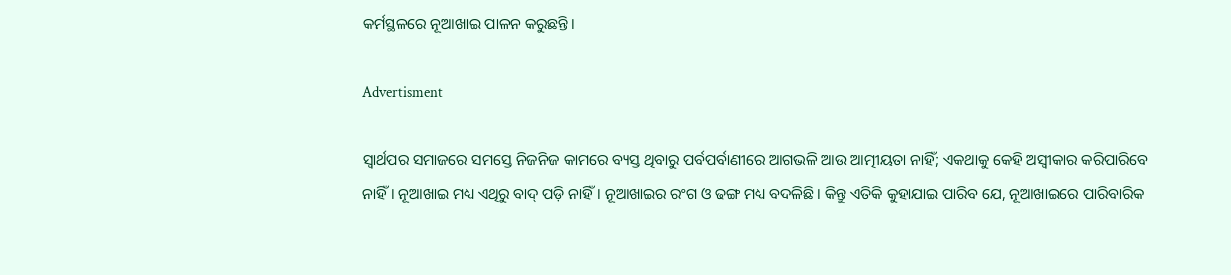କର୍ମସ୍ଥଳରେ ନୂଆଖାଇ ପାଳନ କରୁଛନ୍ତି।

Advertisment

ସ୍ବାର୍ଥପର ସମାଜରେ ସମସ୍ତେ ନିଜନିଜ କାମରେ ବ୍ୟସ୍ତ ଥିବାରୁ ପର୍ବପର୍ବାଣୀରେ ଆଗଭଳି ଆଉ ଆତ୍ମୀୟତା ନାହିଁ; ଏକଥାକୁ କେହି ଅସ୍ବୀକାର କରିପାରିବେ ନାହିଁ। ନୂଆଖାଇ ମଧ୍ୟ ଏଥିରୁ ବାଦ୍‌ ପଡ଼ି ନାହିଁ। ନୂଆଖାଇର ରଂଗ ଓ ଢଙ୍ଗ ମଧ୍ୟ ବଦଳିଛି। କିନ୍ତୁ ଏତିକି କୁହାଯାଇ ପାରିବ ଯେ, ନୂଆଖାଇରେ ପାରିବାରିକ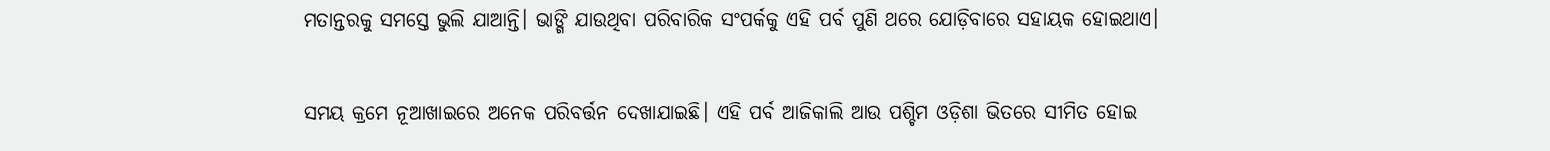ମତାନ୍ତରକୁ ସମସ୍ତେ ଭୁଲି ଯାଆନ୍ତି। ଭାଙ୍ଗି ଯାଉଥିବା ପରିବାରିକ ସଂପର୍କକୁ ଏହି ପର୍ବ ପୁଣି ଥରେ ଯୋଡ଼ିବାରେ ସହାୟକ ହୋଇଥାଏ।

ସମୟ କ୍ରମେ ନୂଆଖାଇରେ ଅନେକ ପରିବର୍ତ୍ତନ ଦେଖାଯାଇଛି। ଏହି ପର୍ବ ଆଜିକାଲି ଆଉ ପଶ୍ଚିମ ଓଡ଼ିଶା ଭିତରେ ସୀମିତ ହୋଇ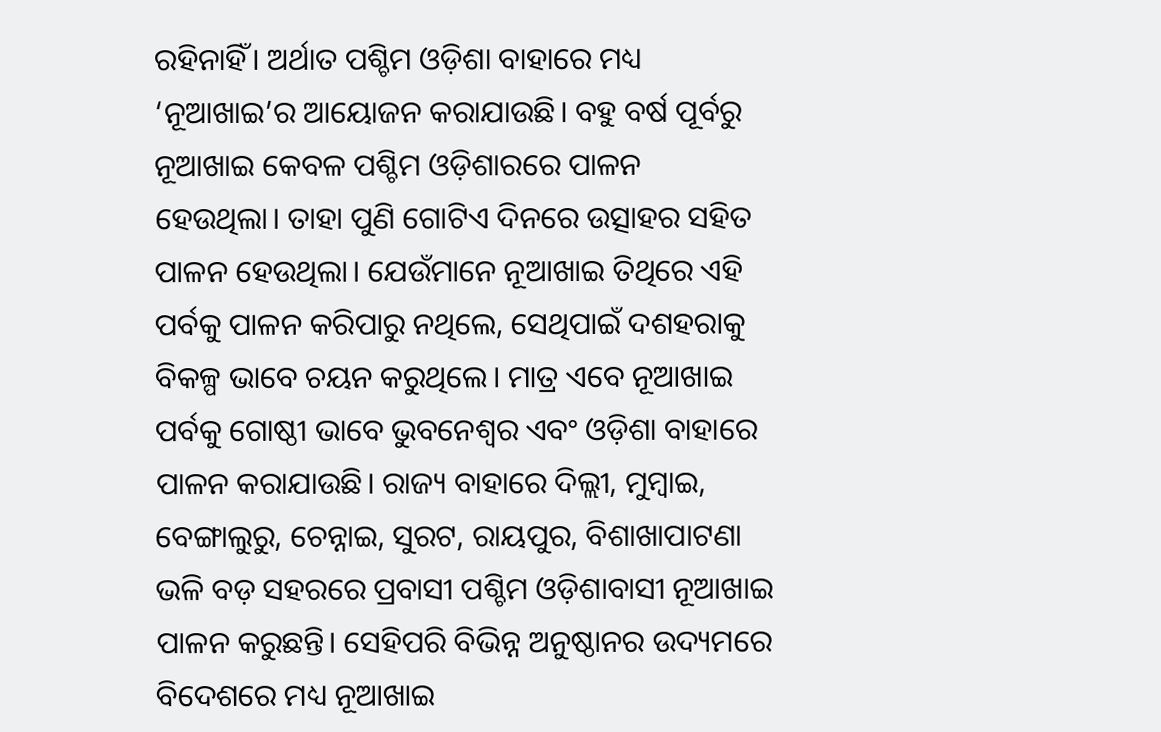ରହିନାହିଁ। ଅର୍ଥାତ ପଶ୍ଚିମ ଓଡ଼ିଶା ବାହାରେ ମଧ୍ୟ ‘ନୂଆଖାଇ’ର ଆୟୋଜନ କରାଯାଉଛି। ବହୁ ବର୍ଷ ପୂର୍ବରୁ ନୂଆଖାଇ କେବଳ ପଶ୍ଚିମ ଓଡ଼ିଶାରରେ ପାଳନ ହେଉଥିଲା। ତାହା ପୁଣି ଗୋଟିଏ ଦିନରେ ଉତ୍ସାହର ସହିତ ପାଳନ ହେଉଥିଲା। ଯେଉଁମାନେ ନୂଆଖାଇ ତିଥିରେ ଏହି ପର୍ବକୁ ପାଳନ କରିପାରୁ ନଥିଲେ, ସେଥିପାଇଁ ଦଶହରାକୁ ବିକଳ୍ପ ଭାବେ ଚୟନ କରୁଥିଲେ। ମାତ୍ର ଏବେ ନୂଆଖାଇ ପର୍ବକୁ ଗୋଷ୍ଠୀ ଭାବେ ଭୁବନେଶ୍ବର ଏବଂ ଓଡ଼ିଶା ବାହାରେ ପାଳନ କରାଯାଉଛି। ରାଜ୍ୟ ବାହାରେ ଦିଲ୍ଲୀ, ମୁମ୍ବାଇ, ବେଙ୍ଗାଲୁରୁ, ଚେନ୍ନାଇ, ସୁରଟ, ରାୟପୁର, ବିଶାଖାପାଟଣା ଭଳି ବଡ଼ ସହରରେ ପ୍ରବାସୀ ପଶ୍ଚିମ ଓଡ଼ିଶାବାସୀ ନୂଆଖାଇ ପାଳନ କରୁଛନ୍ତି। ସେହିପରି ବିଭିନ୍ନ ଅନୁଷ୍ଠାନର ଉଦ୍ୟମରେ ବିଦେଶରେ ମଧ୍ୟ ନୂଆଖାଇ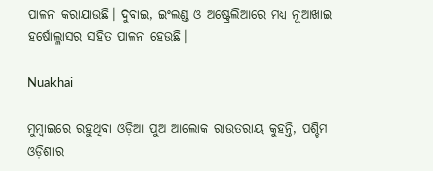ପାଳନ କରାଯାଉଛି। ଦୁବାଇ, ଇଂଲଣ୍ଡ ଓ ଅଷ୍ଟ୍ରେଲିଆରେ ମଧ୍ୟ ନୂଆଖାଇ ହର୍ଷୋଲ୍ଳାସର ସହିତ ପାଳନ ହେଉଛି।

Nuakhai

ମୁମ୍ବାଇରେ ରହୁଥିବା ଓଡ଼ିଆ ପୁଅ ଆଲୋକ ରାଉତରାୟ କୁହନ୍ତି, ପଶ୍ଚିମ ଓଡ଼ିଶାର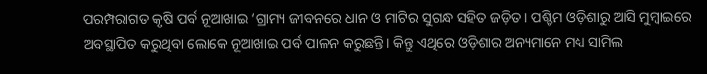ପରମ୍ପରାଗତ କୃଷି ପର୍ବ ନୂଆଖାଇ ‘ଗ୍ରାମ୍ୟ ଜୀବନରେ ଧାନ ଓ ମାଟିର ସୁଗନ୍ଧ ସହିତ ଜଡ଼ିତ। ପଶ୍ଚିମ ଓଡ଼ିଶାରୁ ଆସି ମୁମ୍ବାଇରେ ଅବସ୍ଥାପିତ କରୁଥିବା ଲୋକେ ନୂଆଖାଇ ପର୍ବ ପାଳନ କରୁଛନ୍ତି। କିନ୍ତୁ ଏଥିରେ ଓଡ଼ିଶାର ଅନ୍ୟମାନେ ମଧ୍ୟ ସାମିଲ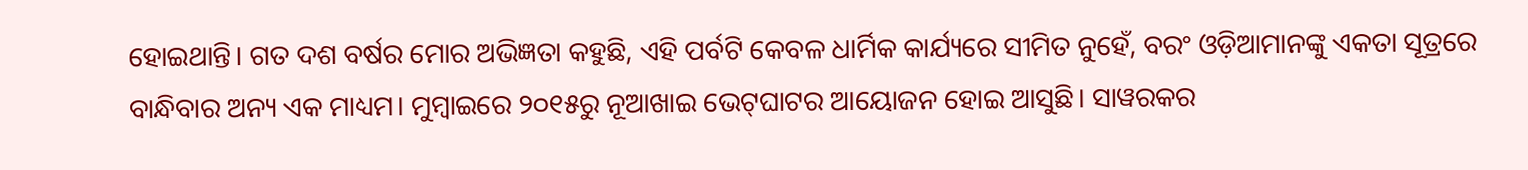ହୋଇଥାନ୍ତି। ଗତ ଦଶ ବର୍ଷର ମୋର ଅଭିଜ୍ଞତା କହୁଛି, ଏହି ପର୍ବଟି କେବଳ ଧାର୍ମିକ କାର୍ଯ୍ୟରେ ସୀମିତ ନୁହେଁ, ବରଂ ଓଡ଼ିଆମାନଙ୍କୁ ଏକତା ସୂତ୍ରରେ ବାନ୍ଧିବାର ଅନ୍ୟ ଏକ ମାଧ୍ୟମ। ମୁମ୍ବାଇରେ ୨୦୧୫ରୁ ନୂଆଖାଇ ଭେଟ୍‌ଘାଟର ଆୟୋଜନ ହୋଇ ଆସୁଛି। ସାୱରକର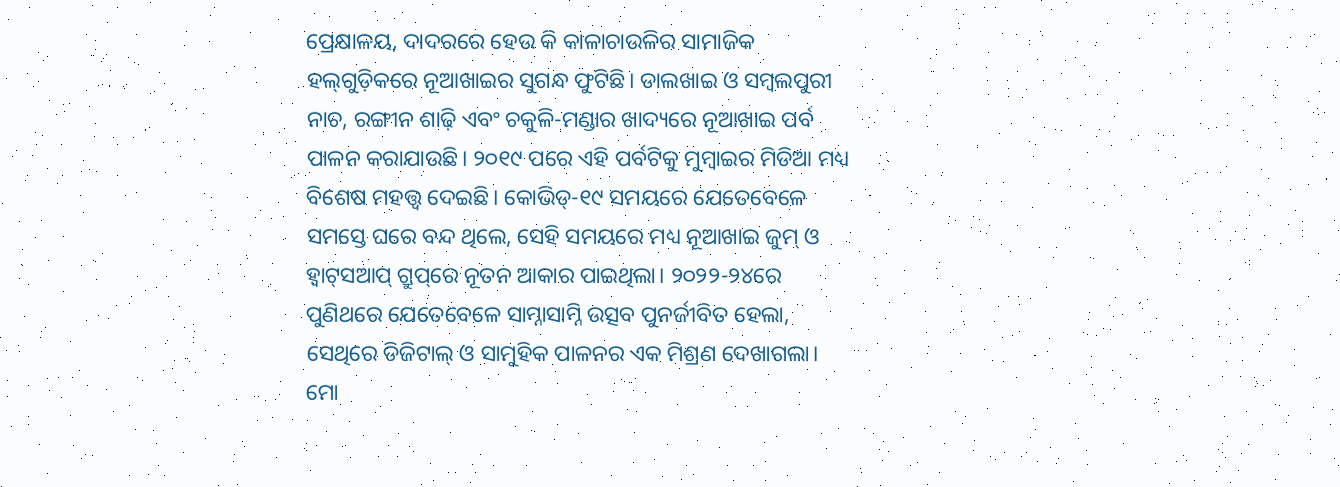ପ୍ରେକ୍ଷାଳୟ, ଦାଦରରେ ହେଉ କି କାଳାଚାଉଳିର ସାମାଜିକ ହଲ୍‌ଗୁଡ଼ିକରେ ନୂଆଖାଇର ସୁଗନ୍ଧ ଫୁଟିଛି। ଡାଲଖାଇ ଓ ସମ୍ବଲପୁରୀ ନାଚ, ରଙ୍ଗୀନ ଶାଢ଼ି ଏବଂ ଚକୁଳି-ମଣ୍ଡାର ଖାଦ୍ୟରେ ନୂଆଖାଇ ପର୍ବ ପାଳନ କରାଯାଉଛି। ୨୦୧୯ ପରେ ଏହି ପର୍ବଟିକୁ ମୁମ୍ବାଇର ମିଡିଆ ମଧ୍ୟ ବିଶେଷ ମହତ୍ତ୍ୱ ଦେଇଛି। କୋଭିଡ୍‌-୧୯ ସମୟରେ ଯେତେବେଳେ ସମସ୍ତେ ଘରେ ବନ୍ଦ ଥିଲେ, ସେହି ସମୟରେ ମଧ୍ୟ ନୂଆଖାଇ ଜୁମ୍‌ ଓ ହ୍ବାଟ୍‌ସଆପ୍‌ ଗ୍ରୁପ୍‌ରେ ନୂତନ ଆକାର ପାଇଥିଲା। ୨୦୨୨-୨୪ରେ ପୁଣିଥରେ ଯେତେବେଳେ ସାମ୍ନାସାମ୍ନି ଉତ୍ସବ ପୁନର୍ଜୀବିତ ହେଲା, ସେଥିରେ ଡିଜିଟାଲ୍ ଓ ସାମୁହିକ ପାଳନର ଏକ ମିଶ୍ରଣ ଦେଖାଗଲା। ମୋ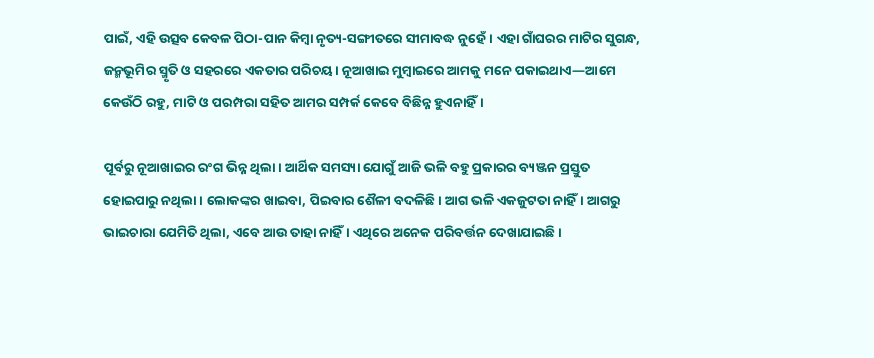ପାଇଁ, ଏହି ଉତ୍ସବ କେବଳ ପିଠା-ପାନ କିମ୍ବା ନୃତ୍ୟ-ସଙ୍ଗୀତରେ ସୀମାବଦ୍ଧ ନୁହେଁ। ଏହା ଗାଁଘରର ମାଟିର ସୁଗନ୍ଧ, ଜନ୍ମଭୂମିର ସ୍ମୃତି ଓ ସହରରେ ଏକତାର ପରିଚୟ। ନୂଆଖାଇ ମୁମ୍ବାଇରେ ଆମକୁ ମନେ ପକାଇଥାଏ—ଆମେ କେଉଁଠି ରହୁ, ମାଟି ଓ ପରମ୍ପରା ସହିତ ଆମର ସମ୍ପର୍କ କେବେ ବିଛିନ୍ନ ହୁଏନାହିଁ।

ପୂର୍ବରୁ ନୂଆଖାଇର ରଂଗ ଭିନ୍ନ ଥିଲା। ଆର୍ଥିକ ସମସ୍ୟା ଯୋଗୁଁ ଆଜି ଭଳି ବହୁ ପ୍ରକାରର ବ୍ୟଞ୍ଜନ ପ୍ରସ୍ତୁତ ହୋଇପାରୁ ନଥିଲା। ଲୋକଙ୍କର ଖାଇବା, ପିଇବାର ଶୈଳୀ ବଦଳିଛି। ଆଗ ଭଳି ଏକଜୁଟତା ନାହିଁ। ଆଗରୁ ଭାଇଚାରା ଯେମିତି ଥିଲା, ଏବେ ଆଉ ତାହା ନାହିଁ। ଏଥିରେ ଅନେକ ପରିବର୍ତ୍ତନ ଦେଖାଯାଇଛି।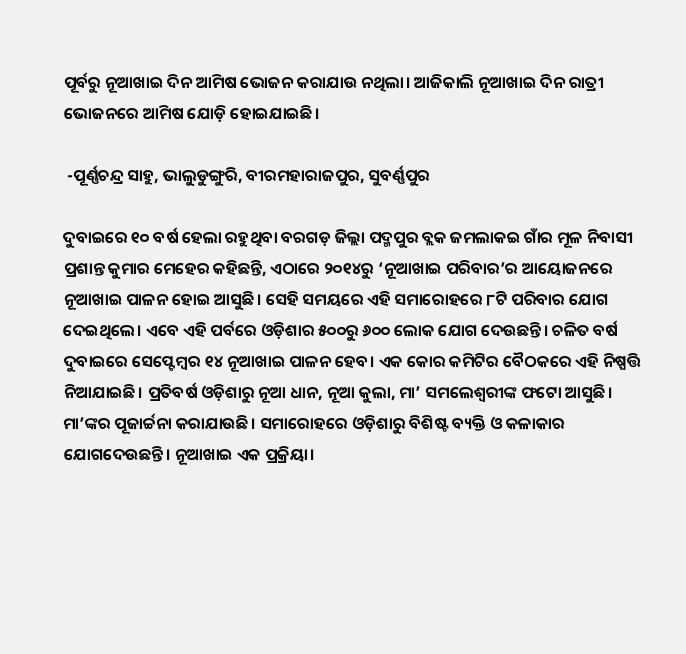ପୂର୍ବରୁ ନୂଆଖାଇ ଦିନ ଆମିଷ ଭୋଜନ କରାଯାଉ ନଥିଲା। ଆଜିକାଲି ନୂଆଖାଇ ଦିନ ରାତ୍ରୀ ଭୋଜନରେ ଆମିଷ ଯୋଡ଼ି ହୋଇଯାଇଛି।

 -ପୂର୍ଣ୍ଣଚନ୍ଦ୍ର ସାହୁ, ଭାଲୁଡୁଙ୍ଗୁରି, ବୀରମହାରାଜପୁର, ସୁବର୍ଣ୍ଣପୁର

ଦୁବାଇରେ ୧୦ ବର୍ଷ ହେଲା ରହୁଥିବା ବରଗଡ଼ ଜିଲ୍ଲା ପଦ୍ମପୁର ବ୍ଲକ ଜମଲାକଇ ଗାଁର ମୂଳ ନିବାସୀ ପ୍ରଶାନ୍ତ କୁମାର ମେହେର କହିଛନ୍ତି, ଏଠାରେ ୨୦୧୪ରୁ ‘ନୂଆଖାଇ ପରିବାର’ର ଆୟୋଜନରେ ନୂଆଖାଇ ପାଳନ ହୋଇ ଆସୁଛି। ସେହି ସମୟରେ ଏହି ସମାରୋହରେ ୮ଟି ପରିବାର ଯୋଗ ଦେଇଥିଲେ। ଏବେ ଏହି ପର୍ବରେ ଓଡ଼ିଶାର ୫୦୦ରୁ ୬୦୦ ଲୋକ ଯୋଗ ଦେଉଛନ୍ତି। ଚଳିତ ବର୍ଷ ଦୁବାଇରେ ସେପ୍ଟେମ୍ବର ୧୪ ନୂଆଖାଇ ପାଳନ ହେବ। ଏକ କୋର କମିଟିର ବୈଠକରେ ଏହି ନିଷ୍ପତ୍ତି ନିଆଯାଇଛି। ପ୍ରତିବର୍ଷ ଓଡ଼ିଶାରୁ ନୂଆ ଧାନ, ନୂଆ କୁଲା, ମା’ ସମଲେଶ୍ବରୀଙ୍କ ଫଟୋ ଆସୁଛି। ମା’ଙ୍କର ପୂଜାର୍ଚ୍ଚନା କରାଯାଉଛି। ସମାରୋହରେ ଓଡ଼ିଶାରୁ ବିଶିଷ୍ଟ ବ୍ୟକ୍ତି ଓ କଳାକାର ଯୋଗଦେଉଛନ୍ତି। ନୂଆଖାଇ ଏକ ପ୍ରକ୍ରିୟା।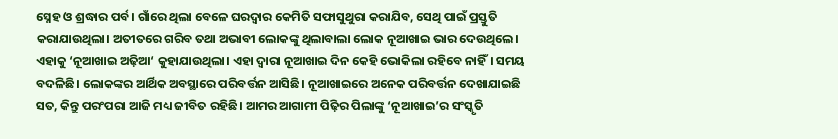ସ୍ନେହ ଓ ଶ୍ରଦ୍ଧାର ପର୍ବ। ଗାଁରେ ଥିଲା ବେଳେ ଘରଦ୍ବାର କେମିତି ସଫାସୁଥୁରା କରାଯିବ, ସେଥି ପାଇଁ ପ୍ରସ୍ତୁତି କରାଯାଉଥିଲା। ଅତୀତରେ ଗରିବ ତଥା ଅଭାବୀ ଲୋକଙ୍କୁ ଥିଲାବାଲା ଲୋକ ନୂଆଖାଇ ଭାର ଦେଉଥିଲେ। ଏହାକୁ ‘ନୂଆଖାଇ ଅଢ଼ିଆ‘ କୁହାଯାଉଥିଲା। ଏହା ଦ୍ବାରା ନୂଆଖାଇ ଦିନ କେହି ଭୋକିଲା ରହିବେ ନାହିଁ। ସମୟ ବଦଳିଛି। ଲୋକଙ୍କର ଆର୍ଥିକ ଅବସ୍ଥାରେ ପରିବର୍ତ୍ତନ ଆସିଛି। ନୂଆଖାଇରେ ଅନେକ ପରିବର୍ତ୍ତନ ଦେଖାଯାଇଛି ସତ, କିନ୍ତୁ ପରଂପରା ଆଜି ମଧ୍ୟ ଜୀବିତ ରହିଛି। ଆମର ଆଗାମୀ ପିଢ଼ିର ପିଲାଙ୍କୁ ‘ନୂଆଖାଇ’ର ସଂସ୍କୃତି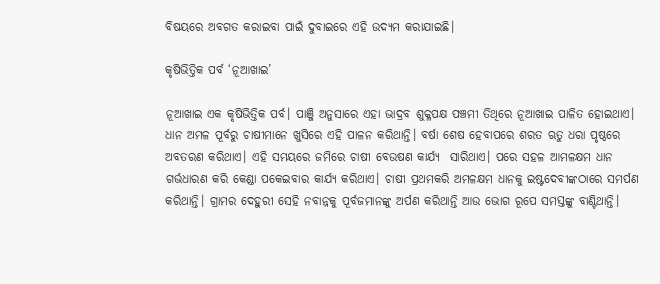ବିଷୟରେ ଅବଗତ କରାଇବା ପାଇଁ ଦୁବାଇରେ ଏହି ଉଦ୍ୟମ କରାଯାଇଛି।

କୃଷିଭିତ୍ତିକ ପର୍ବ ‘ନୂଆଖାଇ’

ନୂଆଖାଇ ଏକ କୃଷିଭିତ୍ତିକ ପର୍ବ। ପାଞ୍ଜି ଅନୁସାରେ ଏହା ଭାଦ୍ରବ ଶୁକ୍ଳପକ୍ଷ ପଞ୍ଚମୀ ତିଥିରେ ନୂଆଖାଇ ପାଳିତ ହୋଇଥାଏ। ଧାନ ଅମଳ ପୂର୍ବରୁ ଚାଷୀମାନେ ଖୁସିରେ ଏହି ପାଳନ କରିଥାନ୍ତି। ବର୍ଷା ଶେଷ ହେବାପରେ ଶରତ ଋତୁ ଧରା ପୃଷ୍ଠରେ ଅବତରଣ କରିଥାଏ। ଏହି ସମୟରେ ଜମିରେ ଚାଷୀ ବେଉଷଣ କାର୍ଯ୍ୟ  ସାରିଥାଏ। ପରେ ସହଳ ଆମଳକ୍ଷମ ଧାନ ଗର୍ଭଧାରଣ କରି କେଣ୍ଡା ପକେଇବାର କାର୍ଯ୍ୟ କରିଥାଏ। ଚାଷୀ ପ୍ରଥମକରି ଅମଳକ୍ଷମ ଧାନକୁ ଇଷ୍ଟଦେବୀଙ୍କଠାରେ ସମର୍ପଣ କରିଥାନ୍ତି। ଗ୍ରାମର ଦେହୁରୀ ସେହି ନବାନ୍ନକୁ ପୂର୍ବଜମାନଙ୍କୁ ଅର୍ପଣ କରିଥାନ୍ତି ଆଉ ଭୋଗ ରୂପେ ସମସ୍ତଙ୍କୁ ବାଣ୍ଟିଥାନ୍ତି।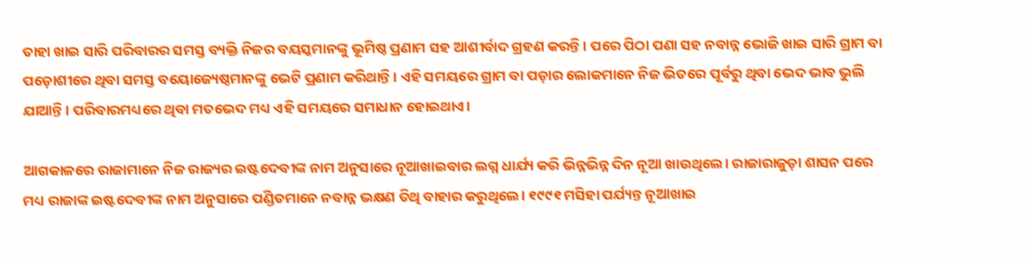ତାହା ଖାଇ ସାରି ପରିବାରର ସମସ୍ତ ବ୍ୟକ୍ତି ନିଜର ବୟସ୍କମାନଙ୍କୁ ଭୂମିଷ୍ଠ ପ୍ରଣାମ ସହ ଆଶୀର୍ବାଦ ଗ୍ରହଣ କରନ୍ତି। ପରେ ପିଠା ପଣା ସହ ନବାନ୍ନ ଭୋଜି ଖାଇ ସାରି ଗ୍ରାମ ବା ପଡ଼ୋଶୀରେ ଥିବା ସମସ୍ତ ବୟୋଜ୍ୟେଷ୍ଠମାନଙ୍କୁ ଭେଟି ପ୍ରଣାମ କରିଥାନ୍ତି। ଏହି ସମୟରେ ଗ୍ରାମ ବା ପଡ଼ାର ଲୋକମାନେ ନିଜ ଭିତରେ ପୂର୍ବରୁ ଥିବା ଭେଦ ଭାବ ଭୁଲି ଯାଆନ୍ତି। ପରିବାରମଧ୍ୟରେ ଥିବା ମତଭେଦ ମଧ୍ୟ ଏହି ସମୟରେ ସମାଧାନ ହୋଇଥାଏ।

ଆଗକାଳରେ ରାଜାମାନେ ନିଜ ରାଜ୍ୟର ଇଷ୍ଟଦେବୀଙ୍କ ନାମ ଅନୁସାରେ ନୂଆଖାଇବାର ଲଗ୍ନ ଧାର୍ଯ୍ୟ କରି ଭିନ୍ନଭିନ୍ନ ଦିନ ନୂଆ ଖାଉଥିଲେ। ରାଜାରାଜୁଡ଼ା ଶାସନ ପରେ ମଧ୍ୟ ରାଜାଙ୍କ ଇଷ୍ଟଦେବୀଙ୍କ ନାମ ଅନୁସାରେ ପଣ୍ଡିତମାନେ ନବାନ୍ନ ଭକ୍ଷଣ ତିଥି ବାହାର କରୁଥିଲେ। ୧୯୯୧ ମସିହା ପର୍ଯ୍ୟନ୍ତ ନୂଆଖାଇ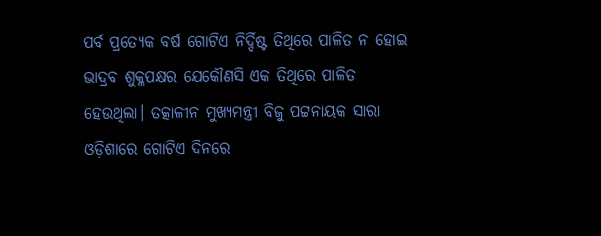ପର୍ବ ପ୍ରତ୍ୟେକ ବର୍ଷ ଗୋଟିଏ ନିର୍ଦ୍ଦିଷ୍ଟ ତିଥିରେ ପାଳିତ ନ ହୋଇ ଭାଦ୍ରବ ଶୁକ୍ଳପକ୍ଷର ଯେକୌଣସି ଏକ ତିଥିରେ ପାଳିତ ହେଉଥିଲା। ତତ୍କାଳୀନ ମୁଖ୍ୟମନ୍ତ୍ରୀ ବିଜୁ ପଟ୍ଟନାୟକ ସାରା ଓଡ଼ିଶାରେ ଗୋଟିଏ ଦିନରେ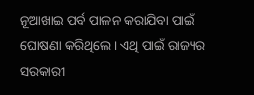ନୂଆଖାଇ ପର୍ବ ପାଳନ କରାଯିବା ପାଇଁ ଘୋଷଣା କରିଥିଲେ। ଏଥି ପାଇଁ ରାଜ୍ୟର ସରକାରୀ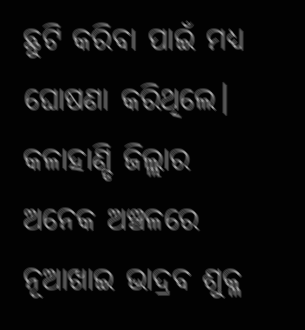ଛୁଟି କରିବା ପାଇଁ ମଧ୍ୟ ଘୋଷଣା କରିଥିଲେ। କଳାହାଣ୍ଡି ଜିଲ୍ଲାର ଅନେକ ଅଞ୍ଚଳରେ ନୂଆଖାଇ ଭାଦ୍ରବ ଶୁକ୍ଳ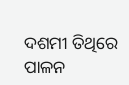ଦଶମୀ ତିଥିରେ ପାଳନ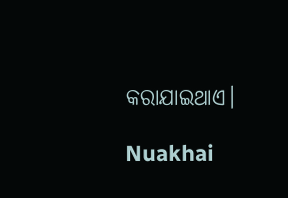କରାଯାଇଥାଏ।

Nuakhai